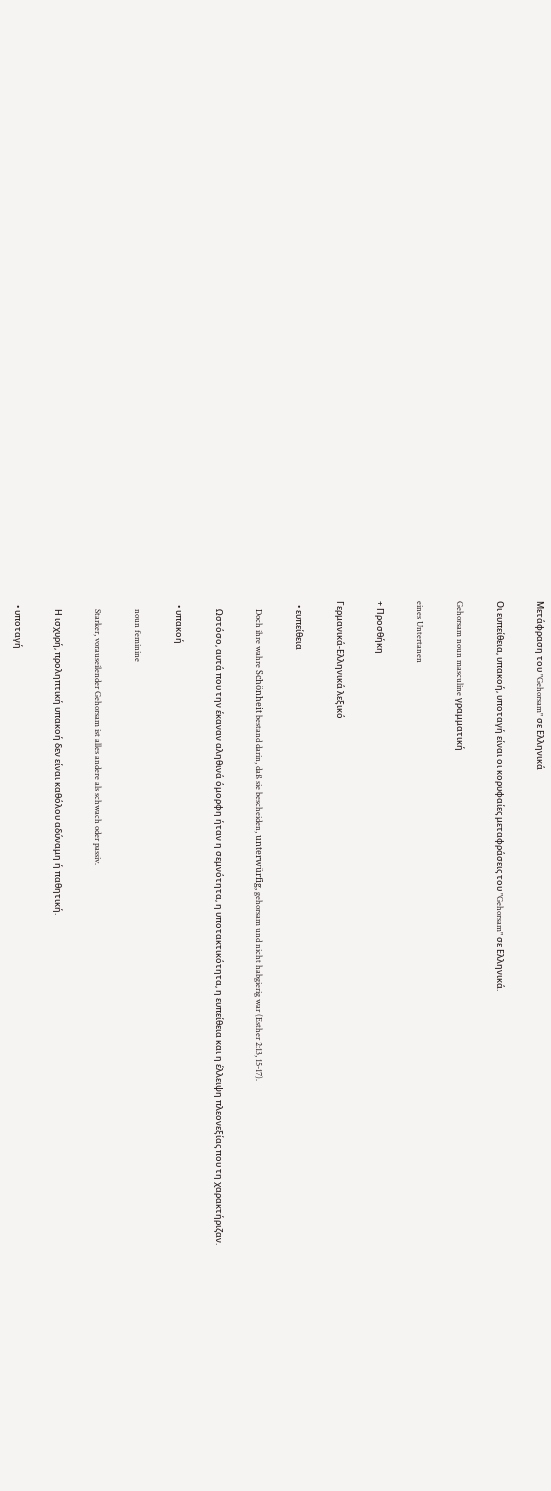Μετάφραση του "Gehorsam" σε Ελληνικά

Οι ευπείθεια, υπακοή, υποταγή είναι οι κορυφαίες μεταφράσεις του "Gehorsam" σε Ελληνικά.

Gehorsam noun masculine γραμματική

eines Untertanen

+ Προσθήκη

Γερμανικά-Ελληνικά λεξικό

  • ευπείθεια

    Doch ihre wahre Schönheit bestand darin, daß sie bescheiden, unterwürfig, gehorsam und nicht habgierig war (Esther 2:13, 15-17).

    Ωστόσο, αυτά που την έκαναν αληθινά όμορφη ήταν η σεμνότητα, η υποτακτικότητα, η ευπείθεια και η έλλειψη πλεονεξίας που τη χαρακτήριζαν.

  • υπακοή

    noun feminine

    Starker, vorauseilender Gehorsam ist alles andere als schwach oder passiv.

    Η ισχυρή, προληπτική υπακοή δεν είναι καθόλου αδύναμη ή παθητική.

  • υποταγή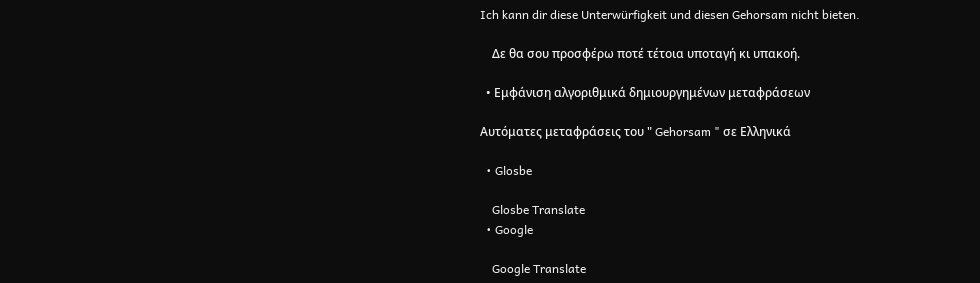Ich kann dir diese Unterwürfigkeit und diesen Gehorsam nicht bieten.

    Δε θα σου προσφέρω ποτέ τέτοια υποταγή κι υπακοή.

  • Εμφάνιση αλγοριθμικά δημιουργημένων μεταφράσεων

Αυτόματες μεταφράσεις του " Gehorsam " σε Ελληνικά

  • Glosbe

    Glosbe Translate
  • Google

    Google Translate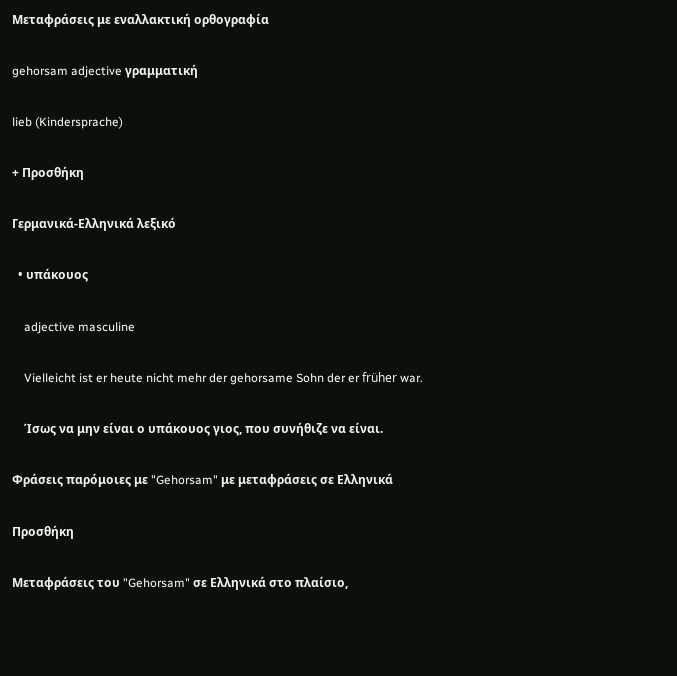Μεταφράσεις με εναλλακτική ορθογραφία

gehorsam adjective γραμματική

lieb (Kindersprache)

+ Προσθήκη

Γερμανικά-Ελληνικά λεξικό

  • υπάκουος

    adjective masculine

    Vielleicht ist er heute nicht mehr der gehorsame Sohn der er früher war.

    Ίσως να μην είναι ο υπάκουος γιος, που συνήθιζε να είναι.

Φράσεις παρόμοιες με "Gehorsam" με μεταφράσεις σε Ελληνικά

Προσθήκη

Μεταφράσεις του "Gehorsam" σε Ελληνικά στο πλαίσιο,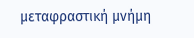μεταφραστική μνήμη